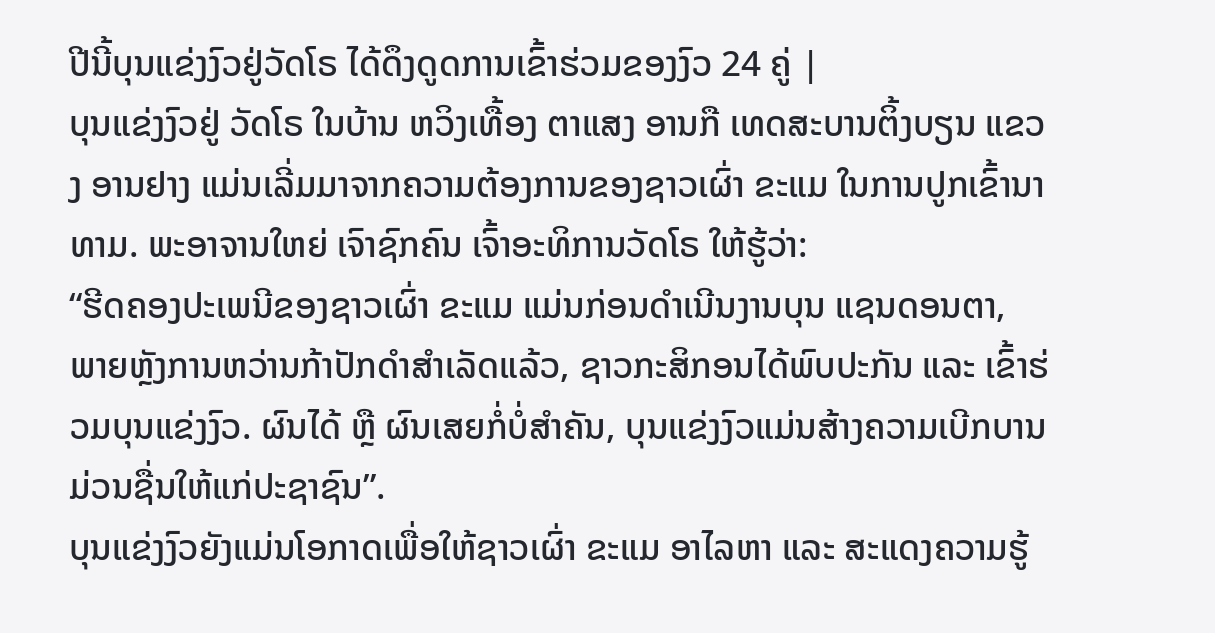ປີນີ້ບຸນແຂ່ງງົວຢູ່ວັດໂຣ ໄດ້ດຶງດູດການເຂົ້າຮ່ວມຂອງງົວ 24 ຄູ່ |
ບຸນແຂ່ງງົວຢູ່ ວັດໂຣ ໃນບ້ານ ຫວິງເທື້ອງ ຕາແສງ ອານກື ເທດສະບານຕິ້ງບຽນ ແຂວງ ອານຢາງ ແມ່ນເລີ່ມມາຈາກຄວາມຕ້ອງການຂອງຊາວເຜົ່າ ຂະແມ ໃນການປູກເຂົ້ານາທາມ. ພະອາຈານໃຫຍ່ ເຈົາຊົກຄົນ ເຈົ້າອະທິການວັດໂຣ ໃຫ້ຮູ້ວ່າ:
“ຮີດຄອງປະເພນີຂອງຊາວເຜົ່າ ຂະແມ ແມ່ນກ່ອນດຳເນີນງານບຸນ ແຊນດອນຕາ, ພາຍຫຼັງການຫວ່ານກ້າປັກດຳສຳເລັດແລ້ວ, ຊາວກະສິກອນໄດ້ພົບປະກັນ ແລະ ເຂົ້າຮ່ວມບຸນແຂ່ງງົວ. ຜົນໄດ້ ຫຼື ຜົນເສຍກໍ່ບໍ່ສຳຄັນ, ບຸນແຂ່ງງົວແມ່ນສ້າງຄວາມເບີກບານມ່ວນຊື່ນໃຫ້ແກ່ປະຊາຊົນ”.
ບຸນແຂ່ງງົວຍັງແມ່ນໂອກາດເພື່ອໃຫ້ຊາວເຜົ່າ ຂະແມ ອາໄລຫາ ແລະ ສະແດງຄວາມຮູ້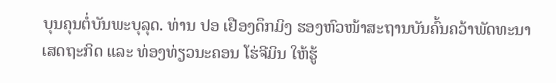ບຸນຄຸນຕໍ່ບັນພະບຸລຸດ. ທ່ານ ປອ ເຢືອງດຶກມິງ ຮອງຫົວໜ້າສະຖານບັນຄົ້ນຄວ້າພັດທະນາເສດຖະກິດ ແລະ ທ່ອງທ່ຽວນະຄອນ ໂຮ່ຈີມິນ ໃຫ້ຮູ້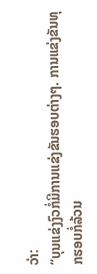ວ່າ:
“ບຸນແຂ່ງງົວກໍ່ມີການແຂ່ງຂັນຮອບຕ່າງໆ. ການແຂ່ງຂັນທຸກຮອບກໍ່ລ້ວນ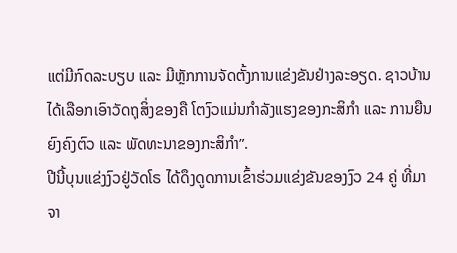ແຕ່ມີກົດລະບຽບ ແລະ ມີຫຼັກການຈັດຕັ້ງການແຂ່ງຂັນຢ່າງລະອຽດ. ຊາວບ້ານໄດ້ເລືອກເອົາວັດຖຸສິ່ງຂອງຄື ໂຕງົວແມ່ນກຳລັງແຮງຂອງກະສິກຳ ແລະ ການຍືນຍົງຄົງຕົວ ແລະ ພັດທະນາຂອງກະສິກຳ”.
ປີນີ້ບຸນແຂ່ງງົວຢູ່ວັດໂຣ ໄດ້ດຶງດູດການເຂົ້າຮ່ວມແຂ່ງຂັນຂອງງົວ 24 ຄູ່ ທີ່ມາຈາ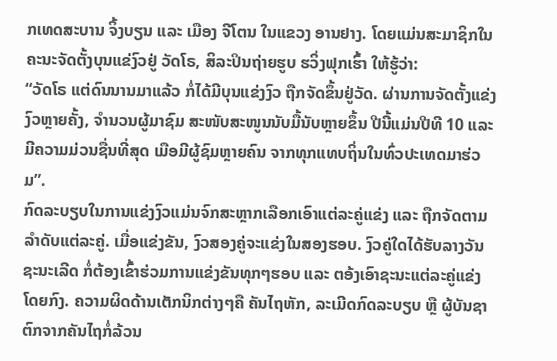ກເທດສະບານ ຈິ້ງບຽນ ແລະ ເມືອງ ຈີໂຕນ ໃນແຂວງ ອານຢາງ. ໂດຍແມ່ນສະມາຊິກໃນຄະນະຈັດຕັ້ງບຸນແຂ່ງົວຢູ່ ວັດໂຣ, ສິລະປິນຖ່າຍຮູບ ຮວິ່ງຟຸກເຮົ້າ ໃຫ້ຮູ້ວ່າ:
“ວັດໂຣ ແຕ່ດົນນານມາແລ້ວ ກໍ່ໄດ້ມີບຸນແຂ່ງງົວ ຖືກຈັດຂຶ້ນຢູ່ວັດ. ຜ່ານການຈັດຕັ້ງແຂ່ງງົວຫຼາຍຄັ້ງ, ຈຳນວນຜູ້ມາຊົມ ສະໜັບສະໜູນນັບມື້ນັບຫຼາຍຂຶ້ນ ປີນີ້ແມ່ນປີທີ 10 ແລະ ມີຄວາມມ່ວນຊື່ນທີ່ສຸດ ເມືອມີຜູ້ຊົມຫຼາຍຄົນ ຈາກທຸກແທບຖິ່ນໃນທົ່ວປະເທດມາຮ່ວມ”.
ກົດລະບຽບໃນການແຂ່ງງົວແມ່ນຈົກສະຫຼາກເລືອກເອົາແຕ່ລະຄູ່ແຂ່ງ ແລະ ຖືກຈັດຕາມລຳດັບແຕ່ລະຄູ່. ເມື່ອແຂ່ງຂັນ, ງົວສອງຄູ່ຈະແຂ່ງໃນສອງຮອບ. ງົວຄູ່ໃດໄດ້ຮັບລາງວັນຊະນະເລີດ ກໍ່ຕ້ອງເຂົ້າຮ່ວມການແຂ່ງຂັນທຸກໆຮອບ ແລະ ຕອ້ງເອົາຊະນະແຕ່ລະຄູ່ແຂ່ງໂດຍກົງ. ຄວາມຜິດດ້ານເຕັກນິກຕ່າງໆຄື ຄັນໄຖຫັກ, ລະເມີດກົດລະບຽບ ຫຼື ຜູ້ບັນຊາຕົກຈາກຄັນໄຖກໍ່ລ້ວນ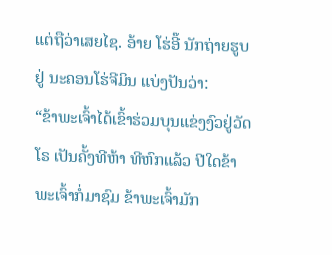ແຕ່ຖືວ່າເສຍໄຊ. ອ້າຍ ໂຮ່ອີ໊ ນັກຖ່າຍຮູບຢູ່ ນະຄອນໂຮ່ຈີມິນ ແບ່ງປັນວ່າ:
“ຂ້າພະເຈົ້າໄດ້ເຂົ້າຮ່ວມບຸນແຂ່ງງົວຢູ່ວັດໂຣ ເປັນຄັ້ງທີຫ້າ ທີຫົກແລ້ວ ປີໃດຂ້າພະເຈົ້າກໍ່ມາຊົມ ຂ້າພະເຈົ້າມັກ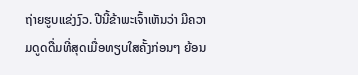ຖ່າຍຮູບແຂ່ງງົວ. ປີນີ້ຂ້າພະເຈົ້າເຫັນວ່າ ມີຄວາມດູດດື່ມທີ່ສຸດເມື່ອທຽບໃສຄັ້ງກ່ອນໆ ຍ້ອນ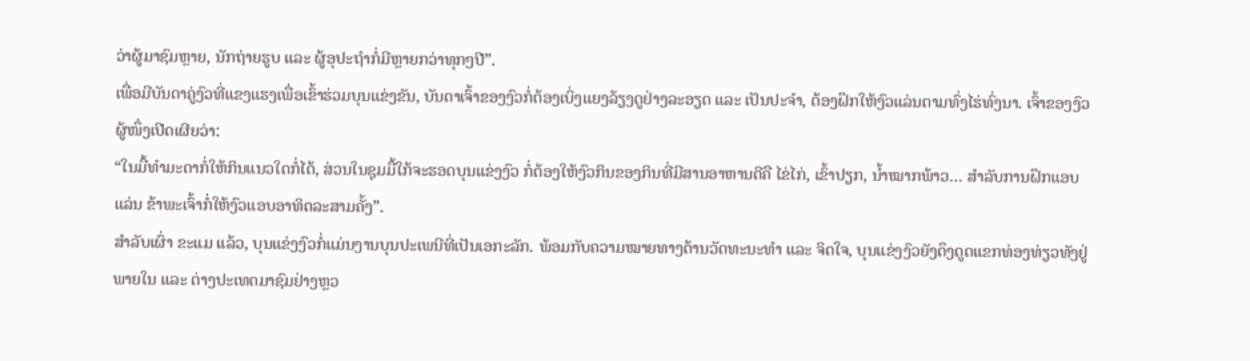ວ່າຜູ້ມາຊົມຫຼາຍ, ນັກຖ່າຍຮູບ ແລະ ຜູ້ອຸປະຖຳກໍ່ມີຫຼາຍກວ່າທຸກໆປີ”.
ເພື່ອມີບັນດາຄູ່ງົວທີ່ແຂງແຮງເພື່ອເຂົ້າຮ່ວມບຸນແຂ່ງຂັນ, ບັນດາເຈົ້າຂອງງົວກໍ່ຕ້ອງເບິ່ງແຍງລ້ຽງດູຢ່າງລະອຽດ ແລະ ເປັນປະຈຳ, ຕ້ອງຝຶກໃຫ້ງົວແລ່ນຕາມທົ່ງໄຮ່ທົ່ງນາ. ເຈົ້າຂອງງົວຜູ້ໜຶ່ງເປີດເຜີຍວ່າ:
“ໃນມື້ທຳມະດາກໍ່ໃຫ້ກິນແນວໃດກໍ່ໄດ້, ສ່ວນໃນຊຸມມື້ໃກ້ຈະຮອດບຸນແຂ່ງງົວ ກໍ່ຕ້ອງໃຫ້ງົວກິນຂອງກິນທີ່ມີສານອາຫານດີຄື ໄຂ່ໄກ່, ເຂົ້າປຽກ, ນ້ຳໝາກພ້າວ… ສຳລັບການຝຶກແອບແລ່ນ ຂ້າພະເຈົ້າກໍ່ໃຫ້ງົວແອບອາທິດລະສາມຄັ້ງ”.
ສຳລັບເຜົ່າ ຂະແມ ແລ້ວ, ບຸນແຂ່ງງົວກໍ່ແມ່ນງານບຸນປະເພນີທີ່ເປັນເອກະລັກ. ພ້ອມກັບຄວາມໝາຍທາງດ້ານວັດທະນະທຳ ແລະ ຈິດໃຈ, ບຸນແຂ່ງງົວຍັງດຶງດູດແຂກທ່ອງທ່ຽວທັງຢູ່ພາຍໃນ ແລະ ຕ່າງປະເທດມາຊົມຢ່າງຫຼວ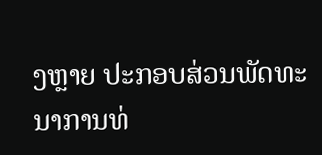ງຫຼາຍ ປະກອບສ່ວນພັດທະນາການທ່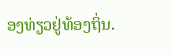ອງທ່ຽວຢູ່ທ້ອງຖິ່ນ.